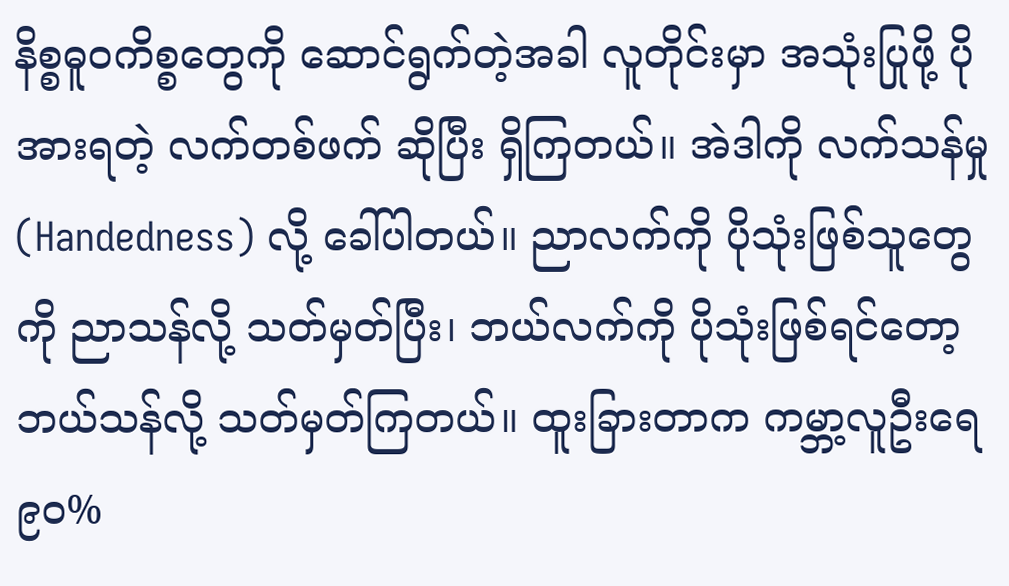နိစ္စဓူဝကိစ္စတွေကို ဆောင်ရွက်တဲ့အခါ လူတိုင်းမှာ အသုံးပြုဖို့ ပိုအားရတဲ့ လက်တစ်ဖက် ဆိုပြီး ရှိကြတယ်။ အဲဒါကို လက်သန်မှု (Handedness) လို့ ခေါ်ပါတယ်။ ညာလက်ကို ပိုသုံးဖြစ်သူတွေကို ညာသန်လို့ သတ်မှတ်ပြီး၊ ဘယ်လက်ကို ပိုသုံးဖြစ်ရင်တော့ ဘယ်သန်လို့ သတ်မှတ်ကြတယ်။ ထူးခြားတာက ကမ္ဘာ့လူဦးရေ ၉၀%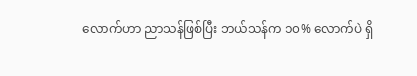လောက်ဟာ ညာသန်ဖြစ်ပြီး ဘယ်သန်က ၁၀% လောက်ပဲ ရှိ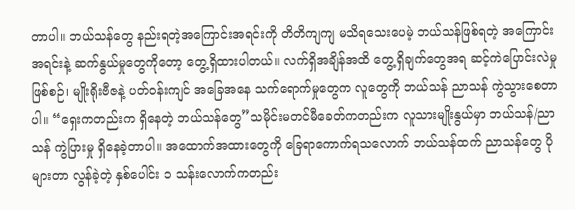တာပါ။ ဘယ်သန်တွေ နည်းရတဲ့အကြောင်းအရင်းကို တိတိကျကျ မသိရသေးပေမဲ့ ဘယ်သန်ဖြစ်ရတဲ့ အကြောင်းအရင်းနဲ့ ဆက်နွယ်မှုတွေကိုတော့ တွေ့ရှိထားပါတယ်။ လက်ရှိအချိန်အထိ တွေ့ရှိချက်တွေအရ ဆင့်ကဲပြောင်းလဲမှုဖြစ်စဉ်၊ မျိုးရိုးဗီဇနဲ့ ပတ်ဝန်းကျင် အခြေအနေ သက်ရောက်မှုတွေက လူတွေကို ဘယ်သန် ညာသန် ကွဲသွားစေတာပါ။ “ရှေးကတည်းက ရှိနေတဲ့ ဘယ်သန်တွေ”သမိုင်းမတင်မီခေတ်ကတည်းက လူသားမျိုးနွယ်မှာ ဘယ်သန်/ညာသန် ကွဲပြားမှု ရှိနေခဲ့တာပါ။ အထောက်အထားတွေကို ခြေရာကောက်ရသလောက် ဘယ်သန်ထက် ညာသန်တွေ ပိုများတာ လွန်ခဲ့တဲ့ နှစ်ပေါင်း ၁ သန်းလောက်ကတည်း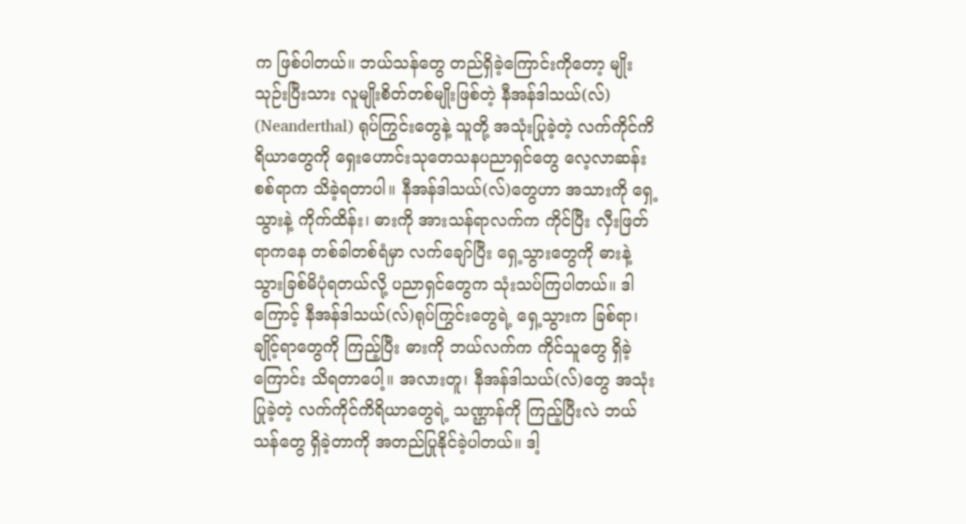က ဖြစ်ပါတယ်။ ဘယ်သန်တွေ တည်ရှိခဲ့ကြောင်းကိုတော့ မျိုးသုဉ်းပြီးသား လူမျိုးစိတ်တစ်မျိုးဖြစ်တဲ့ နီအန်ဒါသယ်(လ်) (Neanderthal) ရုပ်ကြွင်းတွေနဲ့ သူတို့ အသုံးပြုခဲ့တဲ့ လက်ကိုင်ကိရိယာတွေကို ရှေးဟောင်းသုတေသနပညာရှင်တွေ လေ့လာဆန်းစစ်ရာက သိခဲ့ရတာပါ။ နီအန်ဒါသယ်(လ်)တွေဟာ အသားကို ရှေ့သွားနဲ့ ကိုက်ထိန်း၊ ဓားကို အားသန်ရာလက်က ကိုင်ပြီး လှီးဖြတ်ရာကနေ တစ်ခါတစ်ရံမှာ လက်ချော်ပြီး ရှေ့သွားတွေကို ဓားနဲ့ သွားခြစ်မိပုံရတယ်လို့ ပညာရှင်တွေက သုံးသပ်ကြပါတယ်။ ဒါကြောင့် နီအန်ဒါသယ်(လ်)ရုပ်ကြွင်းတွေရဲ့ ရှေ့သွားက ခြစ်ရာ၊ ချိုင့်ရာတွေကို ကြည့်ပြီး ဓားကို ဘယ်လက်က ကိုင်သူတွေ ရှိခဲ့ကြောင်း သိရတာပေါ့။ အလားတူ၊ နီအန်ဒါသယ်(လ်)တွေ အသုံးပြုခဲ့တဲ့ လက်ကိုင်ကိရိယာတွေရဲ့ သဏ္ဌာန်ကို ကြည့်ပြီးလဲ ဘယ်သန်တွေ ရှိခဲ့တာကို အတည်ပြုနိုင်ခဲ့ပါတယ်။ ဒါ့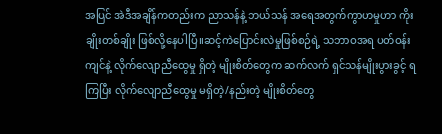အပြင် အဲဒီအချိန်ကတည်းက ညာသန်နဲ့ ဘယ်သန် အရေအတွက်ကွာဟမှုဟာ ကိုးချိုးတစ်ချိုး ဖြစ်လို့နေပါပြီ။ဆင့်ကဲပြောင်းလဲမှုဖြစ်စဉ်ရဲ့ သဘာဝအရ ပတ်ဝန်းကျင်နဲ့ လိုက်လျောညီထွေမှု ရှိတဲ့ မျိုးစိတ်တွေက ဆက်လက် ရှင်သန်မျိုးပွားခွင့် ရကြပြီး လိုက်လျောညီထွေမှု မရှိတဲ့/နည်းတဲ့ မျိုးစိတ်တွေ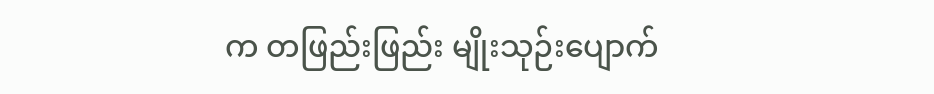က တဖြည်းဖြည်း မျိုးသုဉ်းပျောက်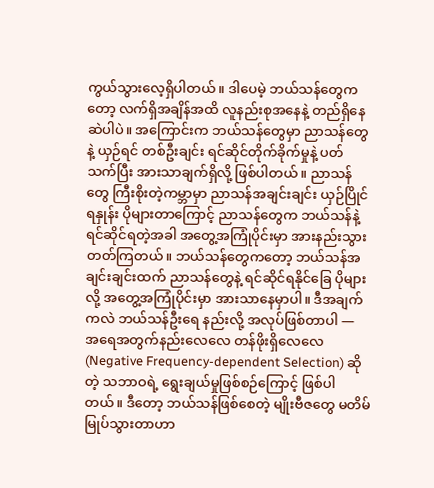ကွယ်သွားလေ့ရှိပါတယ်။ ဒါပေမဲ့ ဘယ်သန်တွေကတော့ လက်ရှိအချိန်အထိ လူနည်းစုအနေနဲ့ တည်ရှိနေဆဲပါပဲ။ အကြောင်းက ဘယ်သန်တွေမှာ ညာသန်တွေနဲ့ ယှဉ်ရင် တစ်ဦးချင်း ရင်ဆိုင်တိုက်ခိုက်မှုနဲ့ ပတ်သက်ပြီး အားသာချက်ရှိလို့ ဖြစ်ပါတယ်။ ညာသန်တွေ ကြီးစိုးတဲ့ကမ္ဘာမှာ ညာသန်အချင်းချင်း ယှဉ်ပြိုင်ရနှုန်း ပိုများတာကြောင့် ညာသန်တွေက ဘယ်သန်နဲ့ ရင်ဆိုင်ရတဲ့အခါ အတွေ့အကြုံပိုင်းမှာ အားနည်းသွားတတ်ကြတယ်။ ဘယ်သန်တွေကတော့ ဘယ်သန်အချင်းချင်းထက် ညာသန်တွေနဲ့ ရင်ဆိုင်ရနိုင်ခြေ ပိုများလို့ အတွေ့အကြုံပိုင်းမှာ အားသာနေမှာပါ။ ဒီအချက်ကလဲ ဘယ်သန်ဦးရေ နည်းလို့ အလုပ်ဖြစ်တာပါ — အရေအတွက်နည်းလေလေ တန်ဖိုးရှိလေလေ (Negative Frequency-dependent Selection) ဆိုတဲ့ သဘာဝရဲ့ ရွေးချယ်မှုဖြစ်စဉ်ကြောင့် ဖြစ်ပါတယ်။ ဒီတော့ ဘယ်သန်ဖြစ်စေတဲ့ မျိုးဗီဇတွေ မတိမ်မြုပ်သွားတာဟာ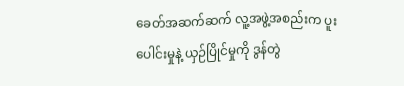ခေတ်အဆက်ဆက် လူ့အဖွဲ့အစည်းက ပူးပေါင်းမှုနဲ့ ယှဉ်ပြိုင်မှုကို ဒွန်တွဲ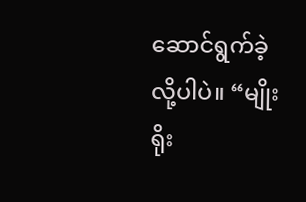ဆောင်ရွက်ခဲ့လို့ပါပဲ။ “မျိုးရိုး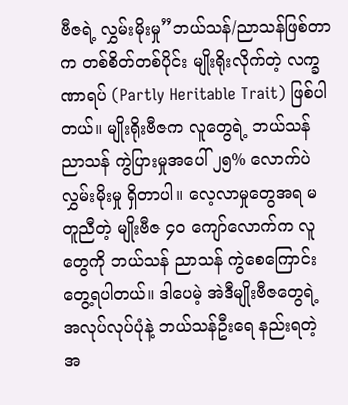ဗီဇရဲ့ လွှမ်းမိုးမှု”ဘယ်သန်/ညာသန်ဖြစ်တာက တစ်စိတ်တစ်ပိုင်း မျိုးရိုးလိုက်တဲ့ လက္ခဏာရပ် (Partly Heritable Trait) ဖြစ်ပါတယ်။ မျိုးရိုးဗီဇက လူတွေရဲ့ ဘယ်သန် ညာသန် ကွဲပြားမှုအပေါ် ၂၅% လောက်ပဲ လွှမ်းမိုးမှု ရှိတာပါ။ လေ့လာမှုတွေအရ မတူညီတဲ့ မျိုးဗီဇ ၄၀ ကျော်လောက်က လူတွေကို ဘယ်သန် ညာသန် ကွဲစေကြောင်း တွေ့ရပါတယ်။ ဒါပေမဲ့ အဲဒီမျိုးဗီဇတွေရဲ့ အလုပ်လုပ်ပုံနဲ့ ဘယ်သန်ဦးရေ နည်းရတဲ့ အ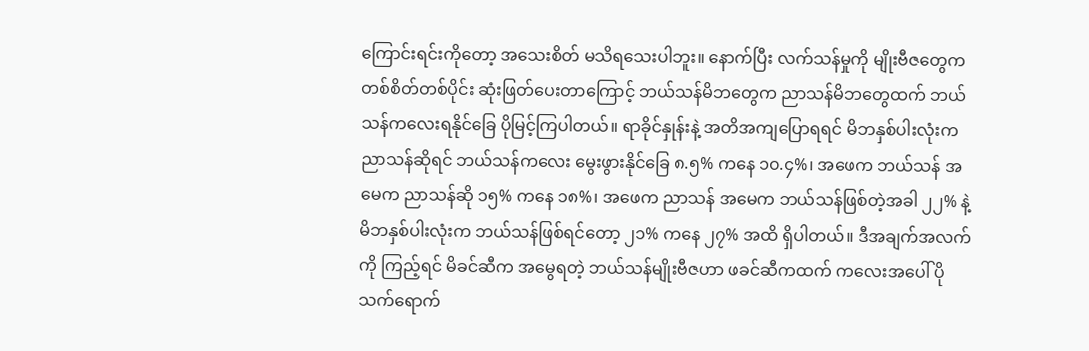ကြောင်းရင်းကိုတော့ အသေးစိတ် မသိရသေးပါဘူး။ နောက်ပြီး လက်သန်မှုကို မျိုးဗီဇတွေက တစ်စိတ်တစ်ပိုင်း ဆုံးဖြတ်ပေးတာကြောင့် ဘယ်သန်မိဘတွေက ညာသန်မိဘတွေထက် ဘယ်သန်ကလေးရနိုင်ခြေ ပိုမြင့်ကြပါတယ်။ ရာခိုင်နှုန်းနဲ့ အတိအကျပြောရရင် မိဘနှစ်ပါးလုံးက ညာသန်ဆိုရင် ဘယ်သန်ကလေး မွေးဖွားနိုင်ခြေ ၈.၅% ကနေ ၁၀.၄%၊ အဖေက ဘယ်သန် အမေက ညာသန်ဆို ၁၅% ကနေ ၁၈%၊ အဖေက ညာသန် အမေက ဘယ်သန်ဖြစ်တဲ့အခါ ၂၂% နဲ့ မိဘနှစ်ပါးလုံးက ဘယ်သန်ဖြစ်ရင်တော့ ၂၁% ကနေ ၂၇% အထိ ရှိပါတယ်။ ဒီအချက်အလက်ကို ကြည့်ရင် မိခင်ဆီက အမွေရတဲ့ ဘယ်သန်မျိုးဗီဇဟာ ဖခင်ဆီကထက် ကလေးအပေါ် ပိုသက်ရောက်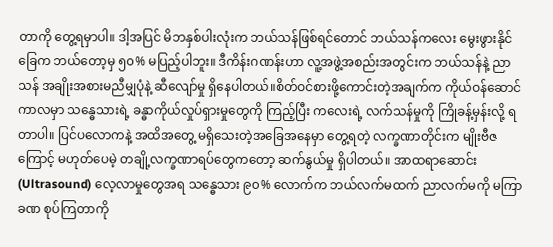တာကို တွေ့ရမှာပါ။ ဒါ့အပြင် မိဘနှစ်ပါးလုံးက ဘယ်သန်ဖြစ်ရင်တောင် ဘယ်သန်ကလေး မွေးဖွားနိုင်ခြေက ဘယ်တော့မှ ၅၀% မပြည့်ပါဘူး။ ဒီကိန်းဂဏန်းဟာ လူ့အဖွဲ့အစည်းအတွင်းက ဘယ်သန်နဲ့ ညာသန် အချိုးအစားမညီမျှပုံနဲ့ ဆီလျော်မှု ရှိနေပါတယ်။စိတ်ဝင်စားဖို့ကောင်းတဲ့အချက်က ကိုယ်ဝန်ဆောင်ကာလမှာ သန္ဓေသားရဲ့ ခန္ဓာကိုယ်လှုပ်ရှားမှုတွေကို ကြည့်ပြီး ကလေးရဲ့ လက်သန်မှုကို ကြိုခန့်မှန်းလို့ ရတာပါ။ ပြင်ပလောကနဲ့ အထိအတွေ့ မရှိသေးတဲ့အခြေအနေမှာ တွေ့ရတဲ့ လက္ခဏာတိုင်းက မျိုးဗီဇကြောင့် မဟုတ်ပေမဲ့ တချို့လက္ခဏာရပ်တွေကတော့ ဆက်နွယ်မှု ရှိပါတယ်။ အာထရာဆောင်း (Ultrasound) လေ့လာမှုတွေအရ သန္ဓေသား ၉၀% လောက်က ဘယ်လက်မထက် ညာလက်မကို မကြာခဏ စုပ်ကြတာကို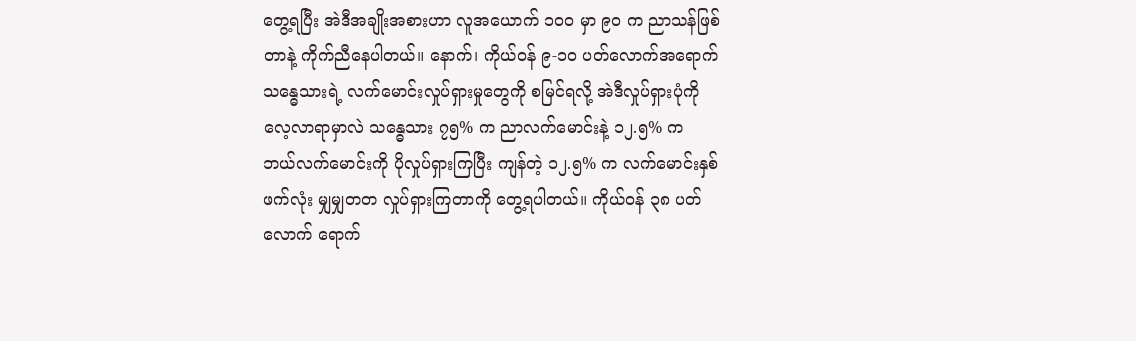တွေ့ရပြီး အဲဒီအချိုးအစားဟာ လူအယောက် ၁၀၀ မှာ ၉၀ က ညာသန်ဖြစ်တာနဲ့ ကိုက်ညီနေပါတယ်။ နောက်၊ ကိုယ်ဝန် ၉-၁၀ ပတ်လောက်အရောက် သန္ဓေသားရဲ့ လက်မောင်းလှုပ်ရှားမှုတွေကို စမြင်ရလို့ အဲဒီလှုပ်ရှားပုံကို လေ့လာရာမှာလဲ သန္ဓေသား ၇၅% က ညာလက်မောင်းနဲ့ ၁၂.၅% က ဘယ်လက်မောင်းကို ပိုလှုပ်ရှားကြပြီး ကျန်တဲ့ ၁၂.၅% က လက်မောင်းနှစ်ဖက်လုံး မျှမျှတတ လှုပ်ရှားကြတာကို တွေ့ရပါတယ်။ ကိုယ်ဝန် ၃၈ ပတ်လောက် ရောက်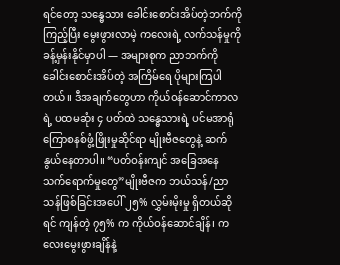ရင်တော့ သန္ဓေသား ခေါင်းစောင်းအိပ်တဲ့ဘက်ကို ကြည့်ပြီး မွေးဖွားလာမဲ့ ကလေးရဲ့ လက်သန်မှုကို ခန့်မှန်းနိုင်မှာပါ — အများစုက ညာဘက်ကို ခေါင်းစောင်းအိပ်တဲ့ အကြိမ်ရေ ပိုများကြပါတယ်။ ဒီအချက်တွေဟာ ကိုယ်ဝန်ဆောင်ကာလရဲ့ ပထမဆုံး ၄ ပတ်ထဲ သန္ဓေသားရဲ့ ပင်မအာရုံကြောစနစ်ဖွံ့ဖြိုးမှုဆိုင်ရာ မျိုးဗီဇတွေနဲ့ ဆက်နွယ်နေတာပါ။ “ပတ်ဝန်းကျင် အခြေအနေ သက်ရောက်မှုတွေ”မျိုးဗီဇက ဘယ်သန်/ညာသန်ဖြစ်ခြင်းအပေါ် ၂၅% လွှမ်းမိုးမှု ရှိတယ်ဆိုရင် ကျန်တဲ့ ၇၅% က ကိုယ်ဝန်ဆောင်ချိန်၊ ကလေးမွေးဖွားချိန်နဲ့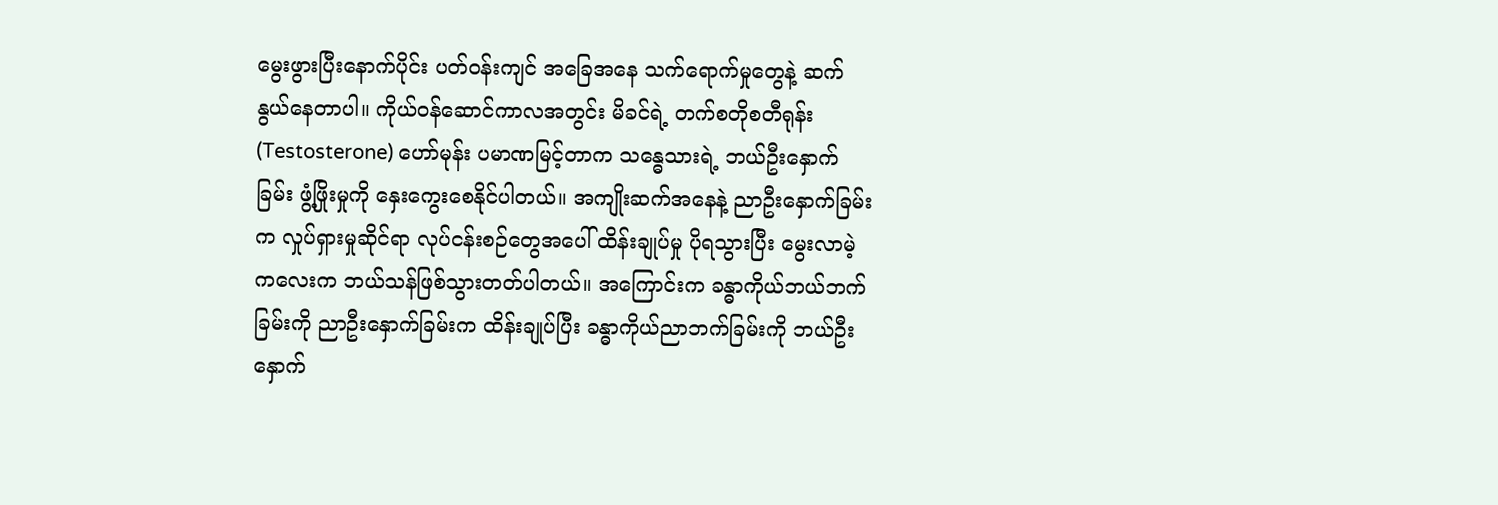မွေးဖွားပြီးနောက်ပိုင်း ပတ်ဝန်းကျင် အခြေအနေ သက်ရောက်မှုတွေနဲ့ ဆက်နွယ်နေတာပါ။ ကိုယ်ဝန်ဆောင်ကာလအတွင်း မိခင်ရဲ့ တက်စတိုစတီရုန်း (Testosterone) ဟော်မုန်း ပမာဏမြင့်တာက သန္ဓေသားရဲ့ ဘယ်ဦးနှောက်ခြမ်း ဖွံ့ဖြိုးမှုကို နှေးကွေးစေနိုင်ပါတယ်။ အကျိုးဆက်အနေနဲ့ ညာဦးနှောက်ခြမ်းက လှုပ်ရှားမှုဆိုင်ရာ လုပ်ငန်းစဉ်တွေအပေါ် ထိန်းချုပ်မှု ပိုရသွားပြီး မွေးလာမဲ့ ကလေးက ဘယ်သန်ဖြစ်သွားတတ်ပါတယ်။ အကြောင်းက ခန္ဓာကိုယ်ဘယ်ဘက်ခြမ်းကို ညာဦးနှောက်ခြမ်းက ထိန်းချုပ်ပြီး ခန္ဓာကိုယ်ညာဘက်ခြမ်းကို ဘယ်ဦးနှောက်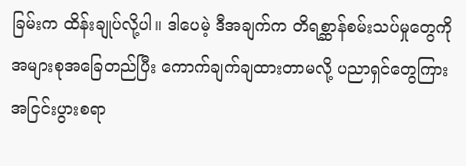ခြမ်းက ထိန်းချုပ်လို့ပါ။ ဒါပေမဲ့ ဒီအချက်က တိရစ္ဆာန်စမ်းသပ်မှုတွေကို အများစုအခြေတည်ပြီး ကောက်ချက်ချထားတာမလို့ ပညာရှင်တွေကြား အငြင်းပွားစရာ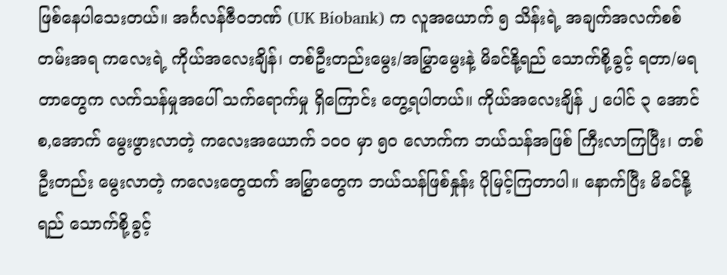ဖြစ်နေပါသေးတယ်။ အင်္ဂလန်ဇီဝဘဏ် (UK Biobank) က လူအယောက် ၅ သိန်းရဲ့ အချက်အလက်စစ်တမ်းအရ ကလေးရဲ့ ကိုယ်အလေးချိန်၊ တစ်ဦးတည်းမွေး/အမြွှာမွေးနဲ့ မိခင်နို့ရည် သောက်စို့ခွင့် ရတာ/မရတာတွေက လက်သန်မှုအပေါ် သက်ရောက်မှု ရှိကြောင်း တွေ့ရပါတယ်။ ကိုယ်အလေးချိန် ၂ ပေါင် ၃ အောင်စ,အောက် မွေးဖွားလာတဲ့ ကလေးအယောက် ၁၀၀ မှာ ၅၀ လောက်က ဘယ်သန်အဖြစ် ကြီးလာကြပြီး၊ တစ်ဦးတည်း မွေးလာတဲ့ ကလေးတွေထက် အမြွှာတွေက ဘယ်သန်ဖြစ်နှုန်း ပိုမြင့်ကြတာပါ။ နောက်ပြီး မိခင်နို့ရည် သောက်စို့ခွင့်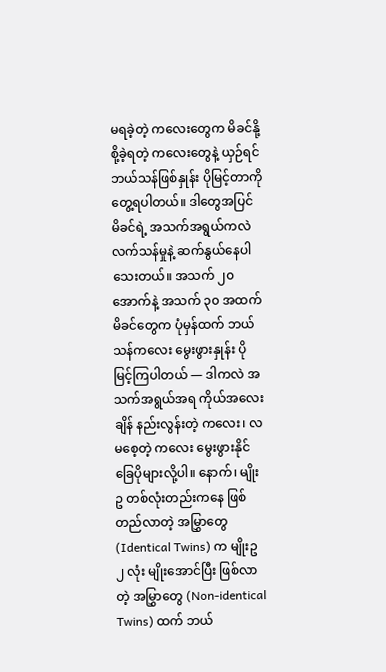မရခဲ့တဲ့ ကလေးတွေက မိခင်နို့စို့ခဲ့ရတဲ့ ကလေးတွေနဲ့ ယှဉ်ရင် ဘယ်သန်ဖြစ်နှုန်း ပိုမြင့်တာကို တွေ့ရပါတယ်။ ဒါတွေအပြင် မိခင်ရဲ့ အသက်အရွယ်ကလဲ လက်သန်မှုနဲ့ ဆက်နွယ်နေပါသေးတယ်။ အသက် ၂၀ အောက်နဲ့ အသက် ၃၀ အထက် မိခင်တွေက ပုံမှန်ထက် ဘယ်သန်ကလေး မွေးဖွားနှုန်း ပိုမြင့်ကြပါတယ် — ဒါကလဲ အသက်အရွယ်အရ ကိုယ်အလေးချိန် နည်းလွန်းတဲ့ ကလေး၊ လမစေ့တဲ့ ကလေး မွေးဖွားနိုင်ခြေပိုများလို့ပါ။ နောက်၊ မျိုးဥ တစ်လုံးတည်းကနေ ဖြစ်တည်လာတဲ့ အမြွှာတွေ (Identical Twins) က မျိုးဥ ၂ လုံး မျိုးအောင်ပြီး ဖြစ်လာတဲ့ အမြွှာတွေ (Non-identical Twins) ထက် ဘယ်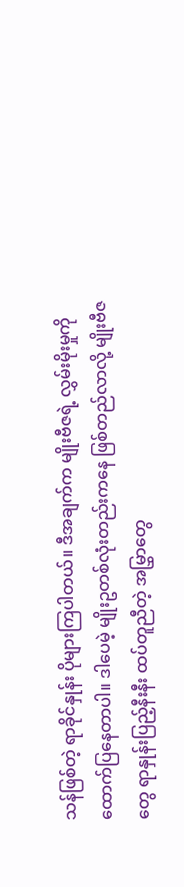သန်ဖြစ်တဲ့ ရာခိုင်နှုန်း ပိုများကြပါတယ်။ ဒီအချက်က မျိုးဗီဇရဲ့ လွှမ်းမိုးမှုကို ထောက်ပြနေတာပါ။ ဒါပေမဲ့ မျိုးဥတစ်လုံးတည်းကနေ ဖြစ်တည်လာလို့ မျိုးဗီဇတွေ ရာနှုန်းပြည့်နီးနီး ထပ်တူညီတဲ့ အမြွှာတွေ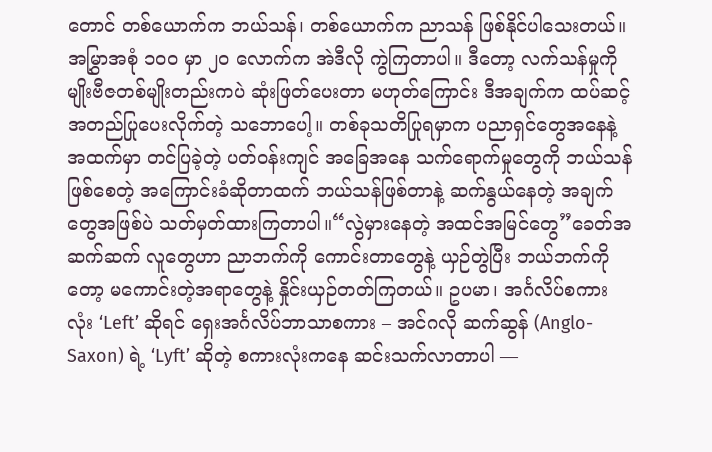တောင် တစ်ယောက်က ဘယ်သန်၊ တစ်ယောက်က ညာသန် ဖြစ်နိုင်ပါသေးတယ်။ အမြွှာအစုံ ၁၀၀ မှာ ၂၀ လောက်က အဲဒီလို ကွဲကြတာပါ။ ဒီတော့ လက်သန်မှုကို မျိုးဗီဇတစ်မျိုးတည်းကပဲ ဆုံးဖြတ်ပေးတာ မဟုတ်ကြောင်း ဒီအချက်က ထပ်ဆင့် အတည်ပြုပေးလိုက်တဲ့ သဘောပေါ့။ တစ်ခုသတိပြုရမှာက ပညာရှင်တွေအနေနဲ့ အထက်မှာ တင်ပြခဲ့တဲ့ ပတ်ဝန်းကျင် အခြေအနေ သက်ရောက်မှုတွေကို ဘယ်သန်ဖြစ်စေတဲ့ အကြောင်းခံဆိုတာထက် ဘယ်သန်ဖြစ်တာနဲ့ ဆက်နွယ်နေတဲ့ အချက်တွေအဖြစ်ပဲ သတ်မှတ်ထားကြတာပါ။“လွဲမှားနေတဲ့ အထင်အမြင်တွေ”ခေတ်အဆက်ဆက် လူတွေဟာ ညာဘက်ကို ကောင်းတာတွေနဲ့ ယှဉ်တွဲပြီး ဘယ်ဘက်ကိုတော့ မကောင်းတဲ့အရာတွေနဲ့ နှိုင်းယှဉ်တတ်ကြတယ်။ ဥပမာ၊ အင်္ဂလိပ်စကားလုံး ‘Left’ ဆိုရင် ရှေးအင်္ဂလိပ်ဘာသာစကား – အင်ဂလို ဆက်ဆွန် (Anglo-Saxon) ရဲ့ ‘Lyft’ ဆိုတဲ့ စကားလုံးကနေ ဆင်းသက်လာတာပါ —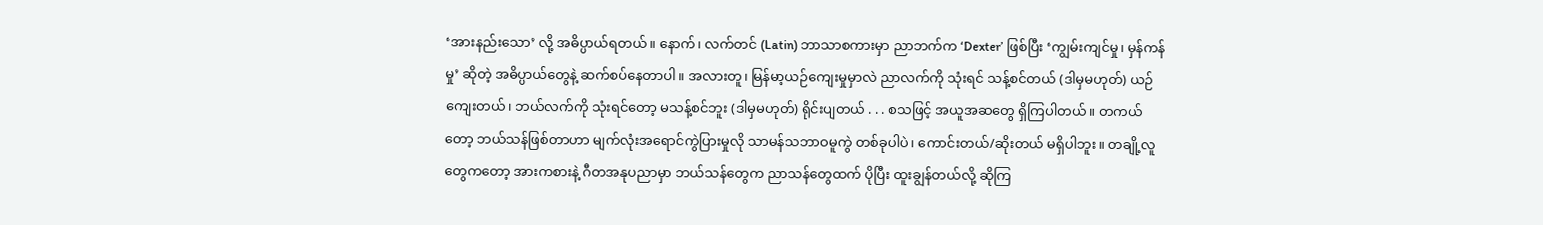‘အားနည်းသော’ လို့ အဓိပ္ပာယ်ရတယ်။ နောက်၊ လက်တင် (Latin) ဘာသာစကားမှာ ညာဘက်က ‘Dexter’ ဖြစ်ပြီး ‘ကျွမ်းကျင်မှု၊ မှန်ကန်မှု’ ဆိုတဲ့ အဓိပ္ပာယ်တွေနဲ့ ဆက်စပ်နေတာပါ။ အလားတူ၊ မြန်မာ့ယဉ်ကျေးမှုမှာလဲ ညာလက်ကို သုံးရင် သန့်စင်တယ် (ဒါမှမဟုတ်) ယဉ်ကျေးတယ်၊ ဘယ်လက်ကို သုံးရင်တော့ မသန့်စင်ဘူး (ဒါမှမဟုတ်) ရိုင်းပျတယ် . . . စသဖြင့် အယူအဆတွေ ရှိကြပါတယ်။ တကယ်တော့ ဘယ်သန်ဖြစ်တာဟာ မျက်လုံးအရောင်ကွဲပြားမှုလို သာမန်သဘာဝမူကွဲ တစ်ခုပါပဲ၊ ကောင်းတယ်/ဆိုးတယ် မရှိပါဘူး။ တချို့လူတွေကတော့ အားကစားနဲ့ ဂီတအနုပညာမှာ ဘယ်သန်တွေက ညာသန်တွေထက် ပိုပြီး ထူးချွန်တယ်လို့ ဆိုကြ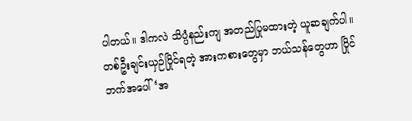ပါတယ်။ ဒါကလဲ သိပ္ပံနည်းကျ အတည်ပြုမထားတဲ့ ယူဆချက်ပါ။ တစ်ဦးချင်းယှဉ်ပြိုင်ရတဲ့ အားကစားတွေမှာ ဘယ်သန်တွေဟာ ပြိုင်ဘက်အပေါ် ‘အ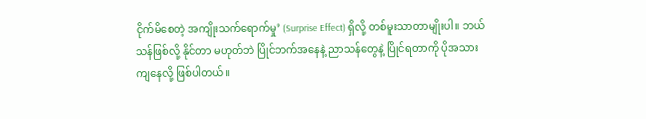ငိုက်မိစေတဲ့ အကျိုးသက်ရောက်မှု’ (Surprise Effect) ရှိလို့ တစ်မူးသာတာမျိုးပါ။ ဘယ်သန်ဖြစ်လို့ နိုင်တာ မဟုတ်ဘဲ ပြိုင်ဘက်အနေနဲ့ ညာသန်တွေနဲ့ ပြိုင်ရတာကို ပိုအသားကျနေလို့ ဖြစ်ပါတယ်။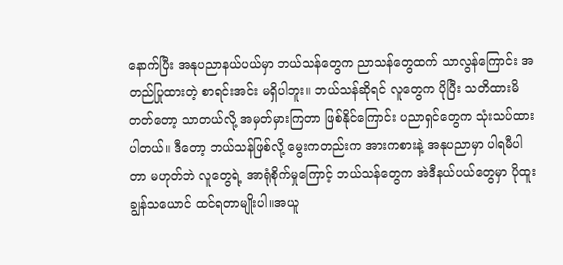နောက်ပြီး အနုပညာနယ်ပယ်မှာ ဘယ်သန်တွေက ညာသန်တွေထက် သာလွန်ကြောင်း အတည်ပြုထားတဲ့ စာရင်းအင်း မရှိပါဘူး။ ဘယ်သန်ဆိုရင် လူတွေက ပိုပြီး သတိထားမိတတ်တော့ သာတယ်လို့ အမှတ်မှားကြတာ ဖြစ်နိုင်ကြောင်း ပညာရှင်တွေက သုံးသပ်ထားပါတယ်။ ဒီတော့ ဘယ်သန်ဖြစ်လို့ မွေးကတည်းက အားကစားနဲ့ အနုပညာမှာ ပါရမီပါတာ မဟုတ်ဘဲ လူတွေရဲ့ အာရုံစိုက်မှုကြောင့် ဘယ်သန်တွေက အဲဒီနယ်ပယ်တွေမှာ ပိုထူးချွန်သယောင် ထင်ရတာမျိုးပါ။အယူ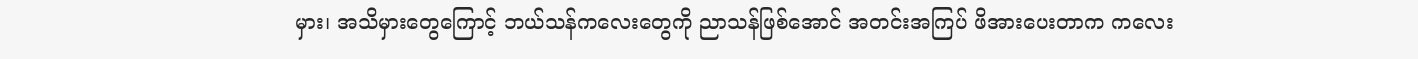မှား၊ အသိမှားတွေကြောင့် ဘယ်သန်ကလေးတွေကို ညာသန်ဖြစ်အောင် အတင်းအကြပ် ဖိအားပေးတာက ကလေး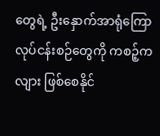တွေရဲ့ ဦးနှောက်အာရုံကြော လုပ်ငန်းစဉ်တွေကို ကစဉ့်ကလျား ဖြစ်စေနိုင်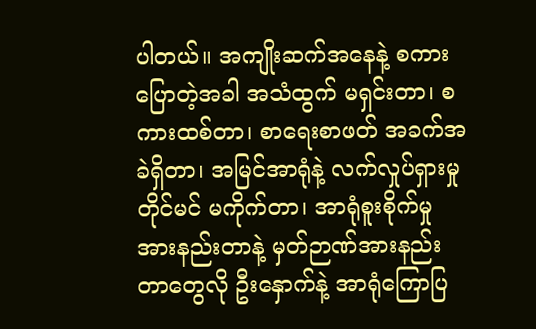ပါတယ်။ အကျိုးဆက်အနေနဲ့ စကားပြောတဲ့အခါ အသံထွက် မရှင်းတာ၊ စကားထစ်တာ၊ စာရေးစာဖတ် အခက်အခဲရှိတာ၊ အမြင်အာရုံနဲ့ လက်လှုပ်ရှားမှု တိုင်မင် မကိုက်တာ၊ အာရုံစူးစိုက်မှု အားနည်းတာနဲ့ မှတ်ဉာဏ်အားနည်းတာတွေလို ဦးနှောက်နဲ့ အာရုံကြောပြ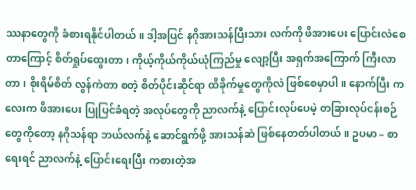ဿနာတွေကို ခံစားရနိုင်ပါတယ်။ ဒါ့အပြင် နဂိုအားသန်ပြီးသား လက်ကို ဖိအားပေး ပြောင်းလဲစေတာကြောင့် စိတ်ရှုပ်ထွေးတာ၊ ကိုယ့်ကိုယ်ကိုယ်ယုံကြည်မှု လျော့ပြီး အရှက်အကြောက် ကြီးလာတာ၊ စိုးရိမ်စိတ် လွန်ကဲတာ စတဲ့ စိတ်ပိုင်းဆိုင်ရာ ထိခိုက်မှုတွေကိုလဲ ဖြစ်စေမှာပါ။ နောက်ပြီး ကလေးက ဖိအားပေး ပြုပြင်ခံရတဲ့ အလုပ်တွေကို ညာလက်နဲ့ ပြောင်းလုပ်ပေမဲ့ တခြားလုပ်ငန်းစဉ်တွေကိုတော့ နဂိုသန်ရာ ဘယ်လက်နဲ့ ဆောင်ရွက်ဖို့ အားသန်ဆဲ ဖြစ်နေတတ်ပါတယ်။ ဥပမာ – စာရေးရင် ညာလက်နဲ့ ပြောင်းရေးပြီး ကစားတဲ့အ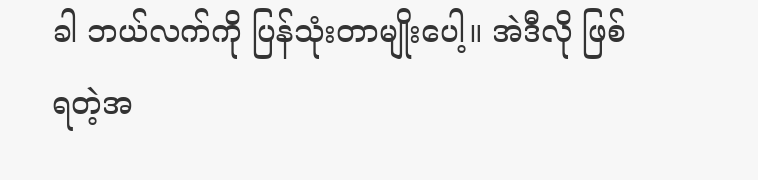ခါ ဘယ်လက်ကို ပြန်သုံးတာမျိုးပေါ့။ အဲဒီလို ဖြစ်ရတဲ့အ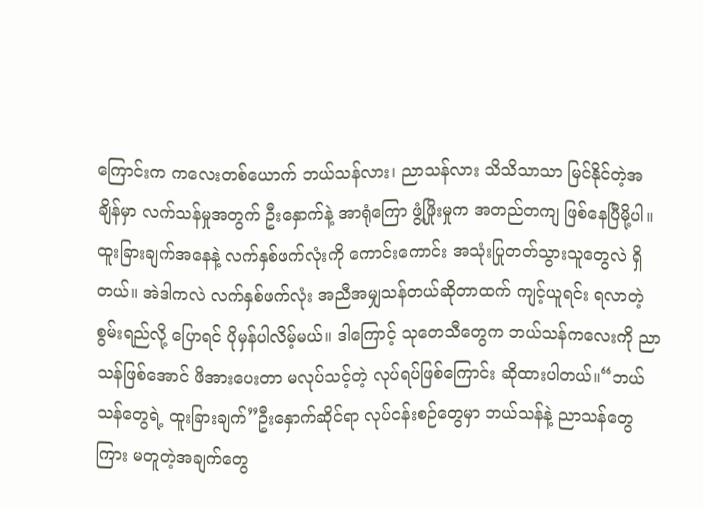ကြောင်းက ကလေးတစ်ယောက် ဘယ်သန်လား၊ ညာသန်လား သိသိသာသာ မြင်နိုင်တဲ့အချိန်မှာ လက်သန်မှုအတွက် ဦးနှောက်နဲ့ အာရုံကြော ဖွံ့ဖြိုးမှုက အတည်တကျ ဖြစ်နေပြီမို့ပါ။ ထူးခြားချက်အနေနဲ့ လက်နှစ်ဖက်လုံးကို ကောင်းကောင်း အသုံးပြုတတ်သွားသူတွေလဲ ရှိတယ်။ အဲဒါကလဲ လက်နှစ်ဖက်လုံး အညီအမျှသန်တယ်ဆိုတာထက် ကျင့်ယူရင်း ရလာတဲ့ စွမ်းရည်လို့ ပြောရင် ပိုမှန်ပါလိမ့်မယ်။ ဒါကြောင့် သုတေသီတွေက ဘယ်သန်ကလေးကို ညာသန်ဖြစ်အောင် ဖိအားပေးတာ မလုပ်သင့်တဲ့ လုပ်ရပ်ဖြစ်ကြောင်း ဆိုထားပါတယ်။“ဘယ်သန်တွေရဲ့ ထူးခြားချက်”ဦးနှောက်ဆိုင်ရာ လုပ်ငန်းစဉ်တွေမှာ ဘယ်သန်နဲ့ ညာသန်တွေကြား မတူတဲ့အချက်တွေ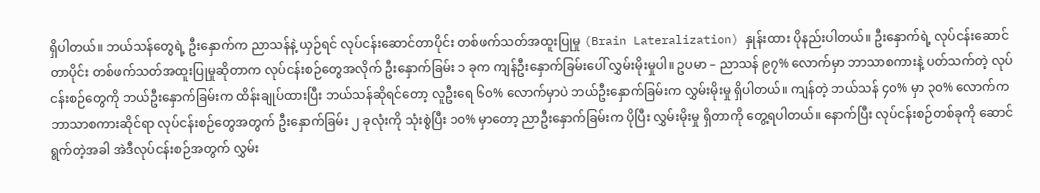ရှိပါတယ်။ ဘယ်သန်တွေရဲ့ ဦးနှောက်က ညာသန်နဲ့ ယှဉ်ရင် လုပ်ငန်းဆောင်တာပိုင်း တစ်ဖက်သတ်အထူးပြုမှု (Brain Lateralization) နှုန်းထား ပိုနည်းပါတယ်။ ဦးနှောက်ရဲ့ လုပ်ငန်းဆောင်တာပိုင်း တစ်ဖက်သတ်အထူးပြုမှုဆိုတာက လုပ်ငန်းစဉ်တွေအလိုက် ဦးနှောက်ခြမ်း ၁ ခုက ကျန်ဦးနှောက်ခြမ်းပေါ် လွှမ်းမိုးမှုပါ။ ဥပမာ – ညာသန် ၉၇% လောက်မှာ ဘာသာစကားနဲ့ ပတ်သက်တဲ့ လုပ်ငန်းစဉ်တွေကို ဘယ်ဦးနှောက်ခြမ်းက ထိန်းချုပ်ထားပြီး ဘယ်သန်ဆိုရင်တော့ လူဦးရေ ၆၀% လောက်မှာပဲ ဘယ်ဦးနှောက်ခြမ်းက လွှမ်းမိုးမှု ရှိပါတယ်။ ကျန်တဲ့ ဘယ်သန် ၄၀% မှာ ၃၀% လောက်က ဘာသာစကားဆိုင်ရာ လုပ်ငန်းစဉ်တွေအတွက် ဦးနှောက်ခြမ်း ၂ ခုလုံးကို သုံးစွဲပြီး ၁၀% မှာတော့ ညာဦးနှောက်ခြမ်းက ပိုပြီး လွှမ်းမိုးမှု ရှိတာကို တွေ့ရပါတယ်။ နောက်ပြီး လုပ်ငန်းစဉ်တစ်ခုကို ဆောင်ရွက်တဲ့အခါ အဲဒီလုပ်ငန်းစဉ်အတွက် လွှမ်း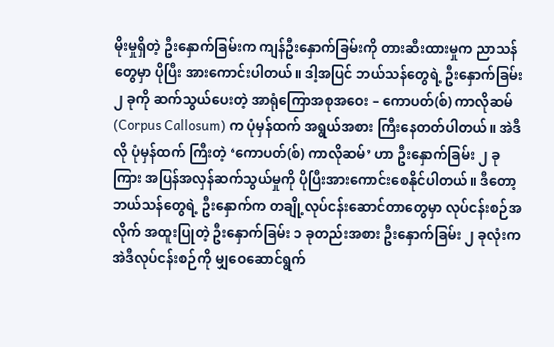မိုးမှုရှိတဲ့ ဦးနှောက်ခြမ်းက ကျန်ဦးနှောက်ခြမ်းကို တားဆီးထားမှုက ညာသန်တွေမှာ ပိုပြီး အားကောင်းပါတယ်။ ဒါ့အပြင် ဘယ်သန်တွေရဲ့ ဦးနှောက်ခြမ်း ၂ ခုကို ဆက်သွယ်ပေးတဲ့ အာရုံကြောအစုအဝေး – ကောပတ်(စ်) ကာလိုဆမ် (Corpus Callosum) က ပုံမှန်ထက် အရွယ်အစား ကြီးနေတတ်ပါတယ်။ အဲဒီလို ပုံမှန်ထက် ကြီးတဲ့ ‘ကောပတ်(စ်) ကာလိုဆမ်’ ဟာ ဦးနှောက်ခြမ်း ၂ ခုကြား အပြန်အလှန်ဆက်သွယ်မှုကို ပိုပြီးအားကောင်းစေနိုင်ပါတယ်။ ဒီတော့ ဘယ်သန်တွေရဲ့ ဦးနှောက်က တချို့လုပ်ငန်းဆောင်တာတွေမှာ လုပ်ငန်းစဉ်အလိုက် အထူးပြုတဲ့ ဦးနှောက်ခြမ်း ၁ ခုတည်းအစား ဦးနှောက်ခြမ်း ၂ ခုလုံးက အဲဒီလုပ်ငန်းစဉ်ကို မျှဝေဆောင်ရွက်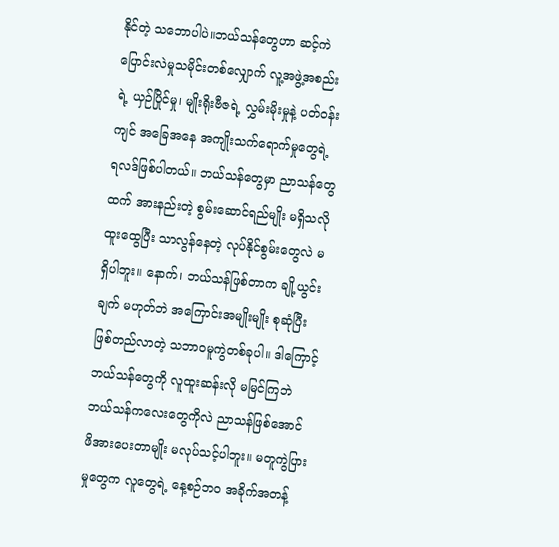နိုင်တဲ့ သဘောပါပဲ။ဘယ်သန်တွေဟာ ဆင့်ကဲပြောင်းလဲမှုသမိုင်းတစ်လျှောက် လူ့အဖွဲ့အစည်းရဲ့ ယှဉ်ပြိုင်မှု၊ မျိုးရိုးဗီဇရဲ့ လွှမ်းမိုးမှုနဲ့ ပတ်ဝန်းကျင် အခြေအနေ အကျိုးသက်ရောက်မှုတွေရဲ့ ရလဒ်ဖြစ်ပါတယ်။ ဘယ်သန်တွေမှာ ညာသန်တွေထက် အားနည်းတဲ့ စွမ်းဆောင်ရည်မျိုး မရှိသလို ထူးထွေပြီး သာလွန်နေတဲ့ လုပ်နိုင်စွမ်းတွေလဲ မရှိပါဘူး။ နောက်၊ ဘယ်သန်ဖြစ်တာက ချို့ယွင်းချက် မဟုတ်ဘဲ အကြောင်းအမျိုးမျိုး စုဆုံပြီး ဖြစ်တည်လာတဲ့ သဘာဝမူကွဲတစ်ခုပါ။ ဒါကြောင့် ဘယ်သန်တွေကို လူထူးဆန်းလို မမြင်ကြဘဲ ဘယ်သန်ကလေးတွေကိုလဲ ညာသန်ဖြစ်အောင် ဖိအားပေးတာမျိုး မလုပ်သင့်ပါဘူး။ မတူကွဲပြားမှုတွေက လူတွေရဲ့ နေ့စဉ်ဘဝ အခိုက်အတန့်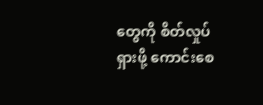တွေကို စိတ်လှုပ်ရှားဖို့ ကောင်းစေ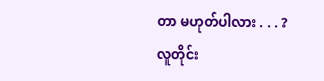တာ မဟုတ်ပါလား . . . ? လူတိုင်း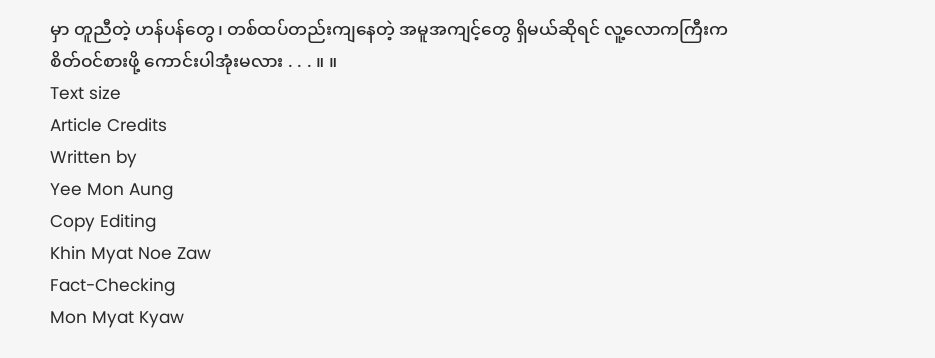မှာ တူညီတဲ့ ဟန်ပန်တွေ၊ တစ်ထပ်တည်းကျနေတဲ့ အမူအကျင့်တွေ ရှိမယ်ဆိုရင် လူ့လောကကြီးက စိတ်ဝင်စားဖို့ ကောင်းပါအုံးမလား . . . ။ ။
Text size
Article Credits
Written by
Yee Mon Aung
Copy Editing
Khin Myat Noe Zaw
Fact-Checking
Mon Myat Kyaw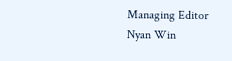Managing Editor
Nyan Win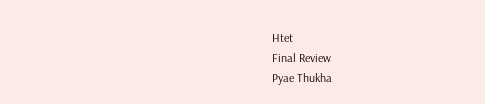Htet
Final Review
Pyae Thukha